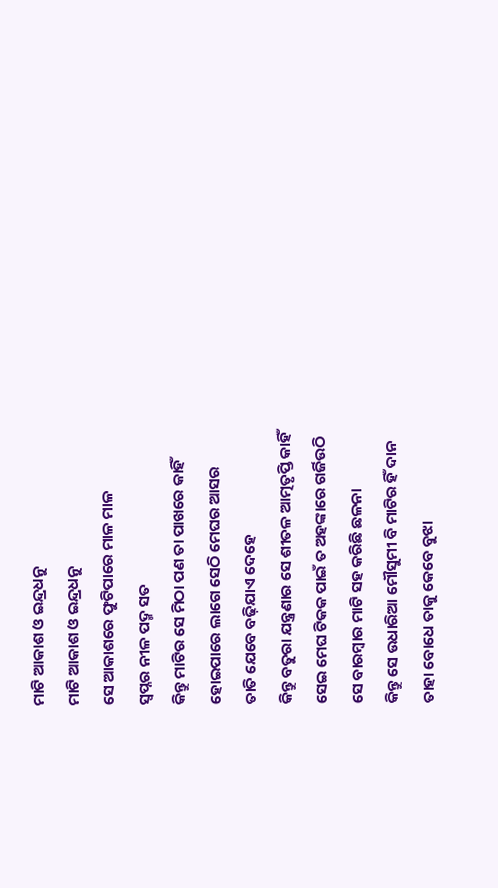ମାଟି ଆକାଶ ଓ ଇନ୍ଦ୍ରଧନୁ
ମାଟି ଆକାଶ ଓ ଇନ୍ଦ୍ରଧନୁ
ସେ ଆକାଶରେ ଫୁଟିପାରେ ମାଳ ମାଳ
ସ୍ୱପ୍ନର ନୀଳ ପଦ୍ମ ସତ
କିନ୍ତୁ ମାଟିର ସେ ମିଠା ପଣ ତା ପାଖରେ କାହିଁ
ହୋଇପାରେ ଲାଗେ ସେଠି ମେଘର ଆସର
ତାତି ଯେବେ ବଢ଼ିଯାଏ ଦେହେ
କିନ୍ତୁ ବତୁରା ଯନ୍ତ୍ରଣାର ସେ ଶୀତଳ ଆତ୍ମତୃପ୍ତି କାହିଁ
ସେଇ ମେଘ ଟିକକ ପାଇଁ ତ ଅହଙ୍କାରେ ଗର୍ଜିଉଠି
ସେ ବାରମ୍ବାର ମାଟି ସହ କରିଛି ଛଳନା
କିନ୍ତୁ ସେ ଉଧାରିଆ ମୌସୁମୀ ବି ମାଟିର ହିଁ ଦାନ
ତାହା ବୋଧେ ତାକୁ କେବେ ବୁଝା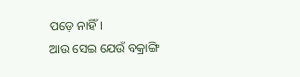ପଡ଼େ ନାହିଁ।
ଆଉ ସେଇ ଯେଉଁ ବକ୍ରାଙ୍ଗି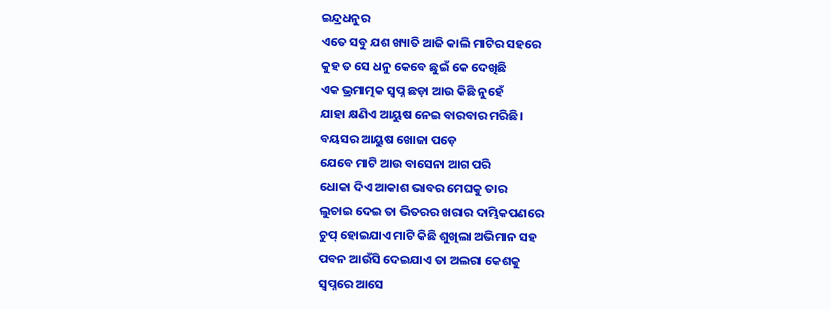ଇନ୍ଦ୍ରଧନୁର
ଏତେ ସବୁ ଯଶ ଖ୍ୟାତି ଆଜି କାଲି ମାଟିର ସହରେ
କୁହ ତ ସେ ଧନୁ କେବେ ଛୁଇଁ କେ ଦେଖିଛି
ଏକ ଭ୍ରମାତ୍ମକ ସ୍ଵପ୍ନ ଛଡ଼ା ଆଉ କିଛି ନୁହେଁ
ଯାହା କ୍ଷଣିଏ ଆୟୁଷ ନେଇ ବାରବାର ମରିଛି।
ବୟସର ଆୟୁଷ ଖୋଜା ପଡ଼େ
ଯେବେ ମାଟି ଆଉ ବାସେନା ଆଗ ପରି
ଧୋକା ଦିଏ ଆକାଶ ଭାବର ମେଘକୁ ତାର
ଲୁଚାଇ ଦେଇ ତା ଭିତରର ଖରାର ଦାମ୍ଭିକପଣରେ
ଚୁପ୍ ହୋଇଯାଏ ମାଟି କିଛି ଶୁଖିଲା ଅଭିମାନ ସହ
ପବନ ଆଉଁସି ଦେଇଯାଏ ତା ଅଲରା କେଶକୁ
ସ୍ଵପ୍ନରେ ଆସେ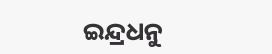ଇନ୍ଦ୍ରଧନୁ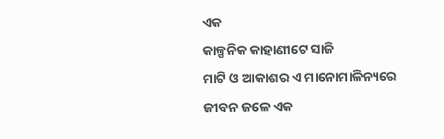ଏକ
କାଳ୍ପନିକ କାହାଣୀଟେ ସାଜି
ମାଟି ଓ ଆକାଶର ଏ ମାନୋମାଳିନ୍ୟରେ
ଜୀବନ ଜଳେ ଏକ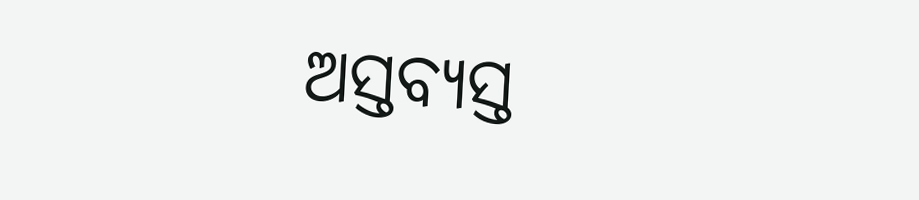ଅସ୍ତବ୍ୟସ୍ତ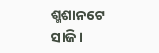ଶ୍ମଶାନଟେ ସାଜି।